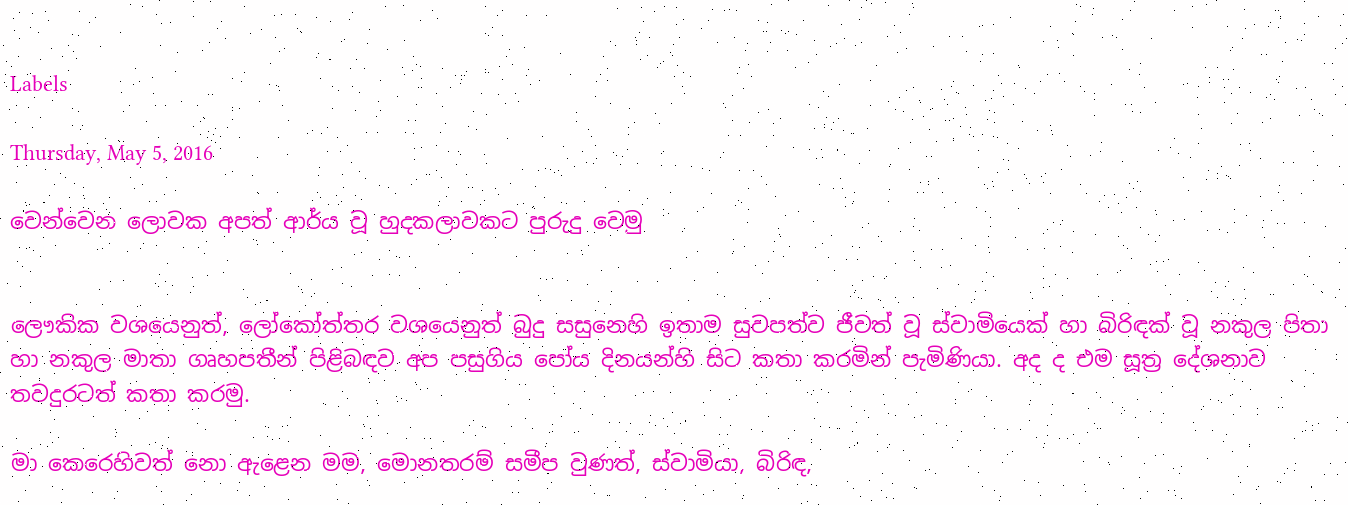Labels

Thursday, May 5, 2016

වෙන්වෙන ලොවක අපත් ආර්ය වූ හුදකලාවකට පුරුදු වෙමු


ලෞකික වශයෙනුත්, ලෝකෝත්තර වශයෙනුත් බුදු සසුනෙහි ඉතාම සුවපත්ව ජීවත් වූ ස්වාමියෙක් හා බිරිඳක් වූ නකුල පිතා හා නකුල මාතා ගෘහපතීන් පිළිබඳව අප පසුගිය පෝය දිනයන්හි සිට කතා කරමින් පැමිණියා. අද ද එම සූත්‍ර දේශනාව තවදුරටත් කතා කරමු.

මා කෙරෙහිවත් නො ඇළෙන මම, මොනතරම් සමීප වුණත්, ස්වාමියා, බිරිඳ,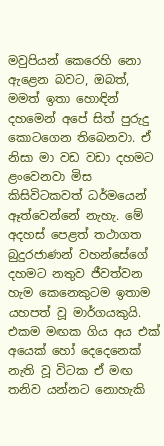මවුපියන් කෙරෙහි නො ඇළෙන බවට, ඔබත්, මමත් ඉතා හොඳින් දහමෙන් අපේ සිත් පුරුදු කොටගෙන තිබෙනවා. ඒ නිසා මා වඩ වඩා දහමට ළංවෙනවා මිස කිසිවිටකවත් ධර්මයෙන් ඈත්වෙන්නේ නැහැ. මේ අදහස් පෙළත් තථාගත බුදුරජාණන් වහන්සේගේ දහමට නතුව ජීවත්වන හැම කෙනෙකුටම ඉතාම යහපත් වූ මාර්ගයකුයි.
එකම මඟක ගිය අය එක් අයෙක් හෝ දෙදෙනෙක් නැති වූ විටක ඒ මඟ තනිව යන්නට නොහැකි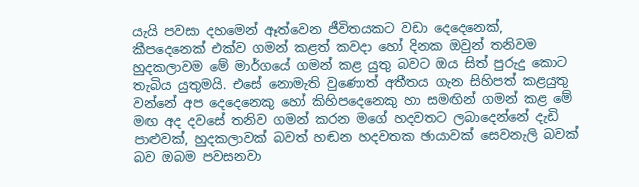යැයි පවසා දහමෙන් ඈත්වෙන ජීවිතයකට වඩා දෙදෙනෙක්, කීපදෙනෙක් එක්ව ගමන් කළත් කවදා හෝ දිනක ඔවුන් තනිවම හුදකලාවම මේ මාර්ගයේ ගමන් කළ යුතු බවට ඔය සිත් පුරුදු කොට තැබිය යුතුමයි. එසේ නොමැති වුණොත් අතීතය ගැන සිහිපත් කළයුතු වන්නේ අප දෙදෙනෙකු හෝ කිහිපදෙනෙකු හා සමඟින් ගමන් කළ මේ මඟ අද දවසේ තනිව ගමන් කරන මගේ හදවතට ලබාදෙන්නේ දැඩි පාළුවක්, හුදකලාවක් බවත් හඬන හදවතක ඡායාවක් සෙවනැලි බවක් බව ඔබම පවසනවා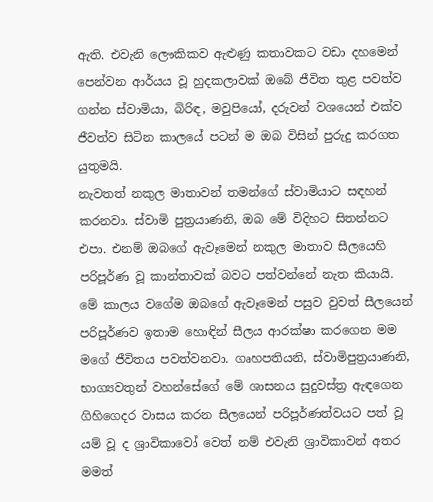ඇති. එවැනි ලෞකිකව ඇළුණු කතාවකට වඩා දහමෙන් පෙන්වන ආර්යය වූ හුදකලාවක් ඔබේ ජීවිත තුළ පවත්ව ගන්න ස්වාමියා, බිරිඳ, මවුපියෝ, දරුවන් වශයෙන් එක්ව ජීවත්ව සිටින කාලයේ පටන් ම ඔබ විසින් පුරුදු කරගත යුතුමයි.
නැවතත් නකුල මාතාවන් තමන්ගේ ස්වාමියාට සඳහන් කරනවා. ස්වාමි පුත්‍රයාණනි, ඔබ මේ විදිහට සිතන්නට එපා. එනම් ඔබගේ ඇවෑමෙන් නකුල මාතාව සීලයෙහි පරිපූර්ණ වූ කාන්තාවක් බවට පත්වන්නේ නැත කියායි. මේ කාලය වගේම ඔබගේ ඇවෑමෙන් පසුව වුවත් සීලයෙන් පරිපූර්ණව ඉතාම හොඳින් සීලය ආරක්ෂා කරගෙන මම මගේ ජීවිතය පවත්වනවා. ගෘහපතියනි, ස්වාමිපුත්‍රයාණනි, භාග්‍යවතුන් වහන්සේගේ මේ ශාසනය සුදුවස්ත්‍ර ඇඳගෙන ගිහිගෙදර වාසය කරන සීලයෙන් පරිපූර්ණත්වයට පත් වූ යම් වූ ද ශ්‍රාවිකාවෝ වෙත් නම් එවැනි ශ්‍රාවිකාවන් අතර මමත්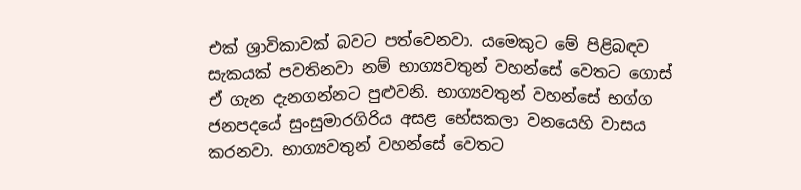එක් ශ්‍රාවිකාවක් බවට පත්වෙනවා. යමෙකුට මේ පිළිබඳව සැකයක් පවතිනවා නම් භාග්‍යවතුන් වහන්සේ වෙතට ගොස් ඒ ගැන දැනගන්නට පුළුවනි. භාග්‍යවතුන් වහන්සේ භග්ග ජනපදයේ සුංසුමාරගිරිය අසළ භේසකලා වනයෙහි වාසය කරනවා. භාග්‍යවතුන් වහන්සේ වෙතට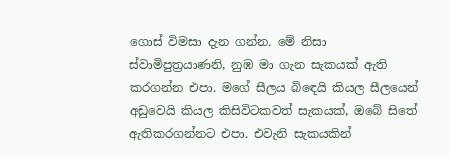ගොස් විමසා දැන ගන්න. මේ නිසා ස්වාමිපුත්‍රයාණනි, නුඹ මා ගැන සැකයක් ඇති කරගන්න එපා. මගේ සීලය බිඳෙයි කියල සීලයෙන් අඩුවෙයි කියල කිසිවිටකවත් සැකයක්, ඔබේ සිතේ ඇතිකරගන්නට එපා. එවැනි සැකයකින්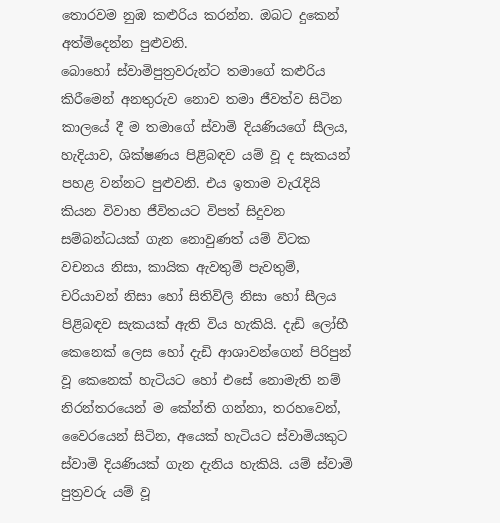තොරවම නුඹ කළුරිය කරන්න. ඔබට දුකෙන් අත්මිදෙන්න පුළුවනි.
බොහෝ ස්වාමිපුත්‍රවරුන්ට තමාගේ කළුරිය කිරීමෙන් අනතුරුව නොව තමා ජීවත්ව සිටින කාලයේ දී ම තමාගේ ස්වාමි දියණියගේ සීලය, හැදියාව, ශික්ෂණය පිළිබඳව යම් වූ ද සැකයන් පහළ වන්නට පුළුවනි. එය ඉතාම වැරැදියි කියන විවාහ ජීවිතයට විපත් සිදුවන සම්බන්ධයක් ගැන නොවුණත් යම් විටක වචනය නිසා, කායික ඇවතුම් පැවතුම්, චරියාවන් නිසා හෝ සිතිවිලි නිසා හෝ සීලය පිළිබඳව සැකයක් ඇති විය හැකියි. දැඩි ලෝභී කෙනෙක් ලෙස හෝ දැඩි ආශාවන්ගෙන් පිරිපුන් වූ කෙනෙක් හැටියට හෝ එසේ නොමැති නම් නිරන්තරයෙන් ම කේන්ති ගන්නා, තරහවෙන්, වෛරයෙන් සිටින, අයෙක් හැටියට ස්වාමියකුට ස්වාමි දියණියක් ගැන දැනිය හැකියි. යම් ස්වාමි පුත්‍රවරු යම් වූ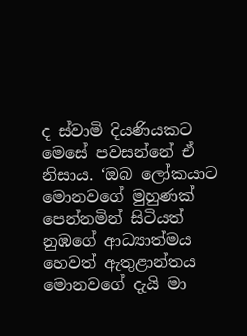ද ස්වාමි දියණියකට මෙසේ පවසන්නේ ඒ නිසාය. ‘ඔබ ලෝකයාට මොනවගේ මුහුණක් පෙන්නමින් සිටියත් නුඹගේ ආධ්‍යාත්මය හෙවත් ඇතුළාන්තය මොනවගේ දැයි මා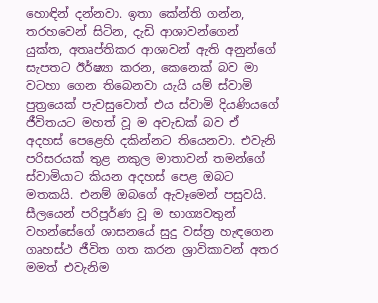හොඳින් දන්නවා. ඉතා කේන්ති ගන්න, තරහවෙන් සිටින, දැඩි ආශාවන්ගෙන් යුක්ත, අතෘප්තිකර ආශාවන් ඇති අනුන්ගේ සැපතට ඊර්ෂ්‍යා කරන, කෙනෙක් බව මා වටහා ගෙන තිබෙනවා යැයි යම් ස්වාමි පුත්‍රයෙක් පැවසුවොත් එය ස්වාමි දියණියගේ ජීවිතයට මහත් වූ ම අවැඩක් බව ඒ අදහස් පෙළෙහි දකින්නට තියෙනවා. එවැනි පරිසරයක් තුළ නකුල මාතාවන් තමන්ගේ ස්වාමියාට කියන අදහස් පෙළ ඔබට මතකයි. එනම් ඔබගේ ඇවෑමෙන් පසුවයි. සීලයෙන් පරිපූර්ණ වූ ම භාග්‍යවතුන් වහන්සේගේ ශාසනයේ සුදු වස්ත්‍ර හැඳගෙන ගෘහස්ථ ජීවිත ගත කරන ශ්‍රාවිකාවන් අතර මමත් එවැනිම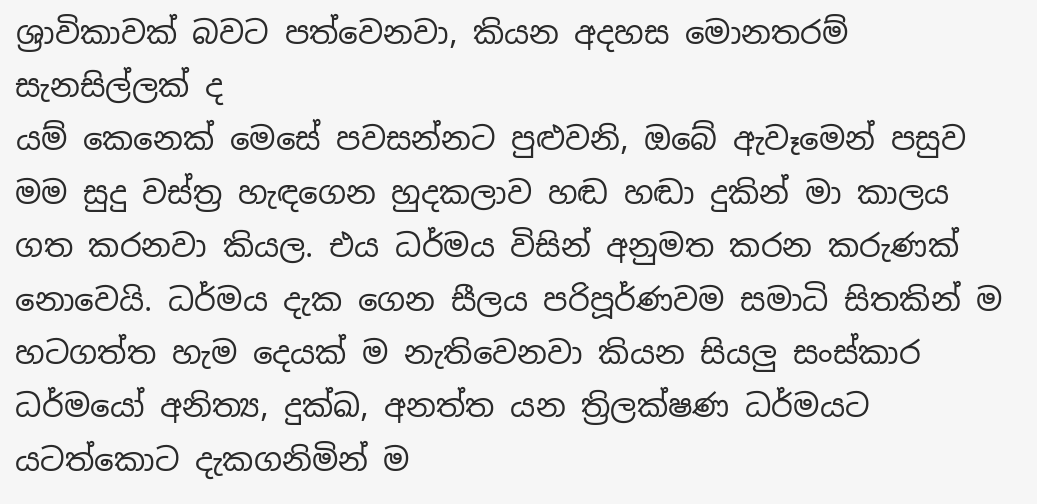ශ්‍රාවිකාවක් බවට පත්වෙනවා, කියන අදහස මොනතරම් සැනසිල්ලක් ද
යම් කෙනෙක් මෙසේ පවසන්නට පුළුවනි, ඔබේ ඇවෑමෙන් පසුව මම සුදු වස්ත්‍ර හැඳගෙන හුදකලාව හඬ හඬා දුකින් මා කාලය ගත කරනවා කියල. එය ධර්මය විසින් අනුමත කරන කරුණක් නොවෙයි. ධර්මය දැක ගෙන සීලය පරිපූර්ණවම සමාධි සිතකින් ම හටගත්ත හැම දෙයක් ම නැතිවෙනවා කියන සියලු සංස්කාර ධර්මයෝ අනිත්‍ය, දුක්ඛ, අනත්ත යන ත්‍රිලක්ෂණ ධර්මයට යටත්කොට දැකගනිමින් ම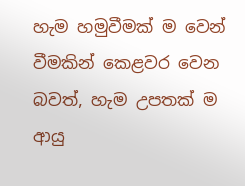හැම හමුවීමක් ම වෙන් වීමකින් කෙළවර වෙන බවත්, හැම උපතක් ම ආයු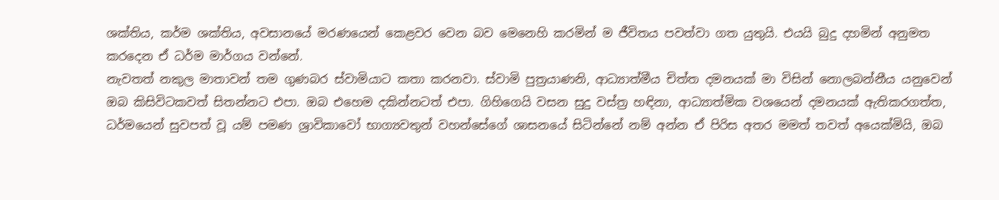ශක්තිය, කර්ම ශක්තිය, අවසානයේ මරණයෙන් කෙළවර වෙන බව මෙනෙහි කරමින් ම ජීවිතය පවත්වා ගත යුතුයි. එයයි බුදු දහමින් අනුමත කරදෙන ඒ ධර්ම මාර්ගය වන්නේ.
නැවතත් නකුල මාතාවන් තම ගුණබර ස්වාමියාට කතා කරනවා. ස්වාමි පුත්‍රයාණනි, ආධ්‍යාත්මීය චිත්ත දමනයක් මා විසින් නොලබන්නීය යනුවෙන් ඔබ කිසිවිටකවත් සිතන්නට එපා. ඔබ එහෙම දකින්නටත් එපා. ගිහිගෙයි වසන සුදු වස්ත්‍ර හඳිනා, ආධ්‍යාත්මික වශයෙන් දමනයක් ඇතිකරගත්ත, ධර්මයෙන් සුවපත් වූ යම් පමණ ශ්‍රාවිකාවෝ භාග්‍යවතුන් වහන්සේගේ ශාසනයේ සිටින්නේ නම් අන්න ඒ පිරිස අතර මමත් තවත් අයෙක්මියි, ඔබ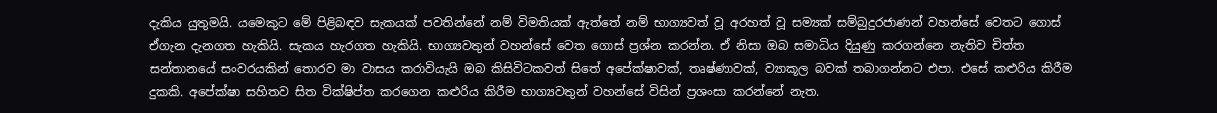දැකිය යුතුමයි. යමෙකුට මේ පිළිබඳව සැකයක් පවතින්නේ නම් විමතියක් ඇත්තේ නම් භාග්‍යවත් වූ අරහත් වූ සම්‍යක් සම්බුදුරජාණන් වහන්සේ වෙතට ගොස් ඒගැන දැනගත හැකියි. සැකය හැරගත හැකියි. භාග්‍යවතුන් වහන්සේ වෙත ගොස් ප්‍රශ්න කරන්න. ඒ නිසා ඔබ සමාධිය දියුණු කරගන්නෙ නැතිව චිත්ත සන්තානයේ සංවරයකින් තොරව මා වාසය කරාවියැයි ඔබ කිසිවිටකවත් සිතේ අපේක්ෂාවක්, තෘෂ්ණාවක්, ව්‍යාකූල බවක් තබාගන්නට එපා. එසේ කළුරිය කිරීම දුකකි. අපේක්ෂා සහිතව සිත වික්ෂිප්ත කරගෙන කළුරිය කිරීම භාග්‍යවතුන් වහන්සේ විසින් ප්‍රශංසා කරන්නේ නැත.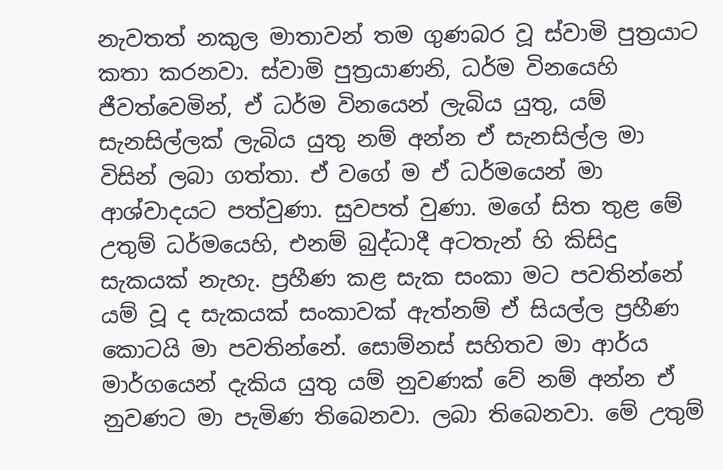නැවතත් නකුල මාතාවන් තම ගුණබර වූ ස්වාමි පුත්‍රයාට කතා කරනවා. ස්වාමි පුත්‍රයාණනි, ධර්ම විනයෙහි ජීවත්වෙමින්, ඒ ධර්ම විනයෙන් ලැබිය යුතු, යම් සැනසිල්ලක් ලැබිය යුතු නම් අන්න ඒ සැනසිල්ල මා විසින් ලබා ගත්තා. ඒ වගේ ම ඒ ධර්මයෙන් මා ආශ්වාදයට පත්වුණා. සුවපත් වුණා. මගේ සිත තුළ මේ උතුම් ධර්මයෙහි, එනම් බුද්ධාදී අටතැන් හි කිසිදු සැකයක් නැහැ. ප්‍රහීණ කළ සැක සංකා මට පවතින්නේ යම් වූ ද සැකයක් සංකාවක් ඇත්නම් ඒ සියල්ල ප්‍රහීණ කොටයි මා පවතින්නේ. සොම්නස් සහිතව මා ආර්ය මාර්ගයෙන් දැකිය යුතු යම් නුවණක් වේ නම් අන්න ඒ නුවණට මා පැමිණ තිබෙනවා. ලබා තිබෙනවා. මේ උතුම්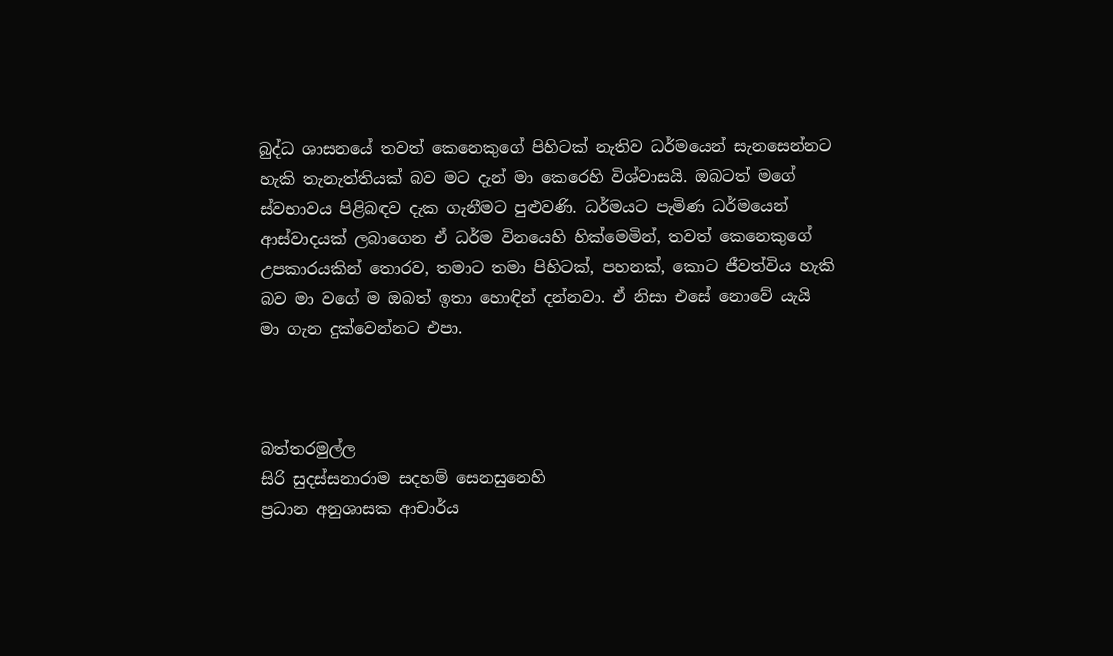බුද්ධ ශාසනයේ තවත් කෙනෙකුගේ පිහිටක් නැතිව ධර්මයෙන් සැනසෙන්නට හැකි තැනැත්තියක් බව මට දැන් මා කෙරෙහි විශ්වාසයි. ඔබටත් මගේ ස්වභාවය පිළිබඳව දැක ගැනීමට පුළුවණි. ධර්මයට පැමිණ ධර්මයෙන් ආස්වාදයක් ලබාගෙන ඒ ධර්ම විනයෙහි හික්මෙමින්, තවත් කෙනෙකුගේ උපකාරයකින් තොරව, තමාට තමා පිහිටක්, පහනක්, කොට ජීවත්විය හැකි බව මා වගේ ම ඔබත් ඉතා හොඳින් දන්නවා. ඒ නිසා එසේ නොවේ යැයි මා ගැන දුක්වෙන්නට එපා.



බත්තරමුල්ල
සිරි සුදස්සනාරාම සදහම් සෙනසුනෙහි
ප්‍රධාන අනුශාසක ආචාර්ය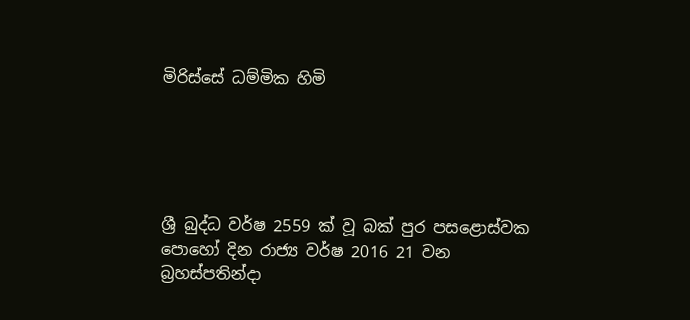මිරිස්සේ ධම්මික හිමි





ශ්‍රී බුද්ධ වර්ෂ 2559 ක් වූ බක් පුර පසළොස්වක පොහෝ දින රාජ්‍ය වර්ෂ 2016 21 වන බ්‍රහස්පතින්දා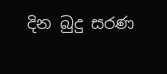දින බුදු සරණ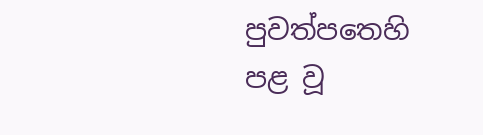පුවත්පතෙහි පළ වූ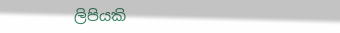ලිපියකි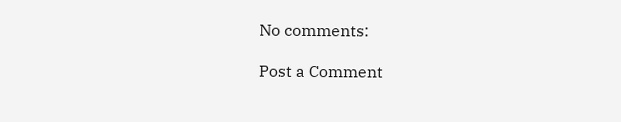No comments:

Post a Comment